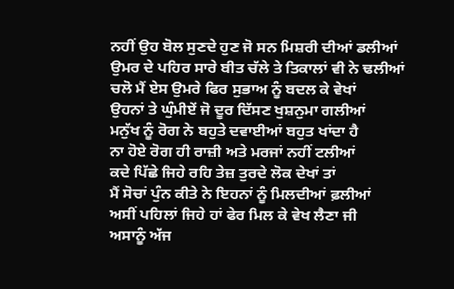ਨਹੀਂ ਉਹ ਬੋਲ ਸੁਣਦੇ ਹੁਣ ਜੋ ਸਨ ਮਿਸ਼ਰੀ ਦੀਆਂ ਡਲੀਆਂ
ਉਮਰ ਦੇ ਪਹਿਰ ਸਾਰੇ ਬੀਤ ਚੱਲੇ ਤੇ ਤਿਕਾਲਾਂ ਵੀ ਨੇ ਢਲੀਆਂ
ਚਲੋ ਮੈਂ ਏਸ ਉਮਰੇ ਫਿਰ ਸੁਭਾਅ ਨੂੰ ਬਦਲ ਕੇ ਵੇਖਾਂ
ਉਹਨਾਂ ਤੇ ਘੁੰਮੀਏਂ ਜੋ ਦੂਰ ਦਿੱਸਣ ਖੁਸ਼ਨੁਮਾ ਗਲੀਆਂ
ਮਨੁੱਖ ਨੂੰ ਰੋਗ ਨੇ ਬਹੁਤੇ ਦਵਾਈਆਂ ਬਹੁਤ ਖਾਂਦਾ ਹੈ
ਨਾ ਹੋਏ ਰੋਗ ਹੀ ਰਾਜ਼ੀ ਅਤੇ ਮਰਜਾਂ ਨਹੀਂ ਟਲੀਆਂ
ਕਦੇ ਪਿੱਛੇ ਜਿਹੇ ਰਹਿ ਤੇਜ਼ ਤੁਰਦੇ ਲੋਕ ਦੇਖਾਂ ਤਾਂ
ਮੈਂ ਸੋਚਾਂ ਪੁੰਨ ਕੀਤੇ ਨੇ ਇਹਨਾਂ ਨੂੰ ਮਿਲਦੀਆਂ ਫ਼ਲੀਆਂ
ਅਸੀਂ ਪਹਿਲਾਂ ਜਿਹੇ ਹਾਂ ਫੇਰ ਮਿਲ ਕੇ ਵੇਖ ਲੈਣਾ ਜੀ
ਅਸਾਨੂੰ ਅੱਜ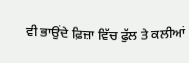ਵੀ ਭਾਉਂਦੇ ਫ਼ਿਜ਼ਾ ਵਿੱਚ ਫੁੱਲ ਤੇ ਕਲੀਆਂ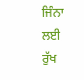ਜਿੰਨਾ ਲਈ ਰੁੱਖ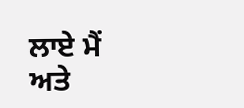ਲਾਏ ਮੈਂ ਅਤੇ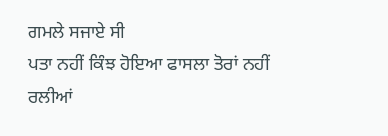ਗਮਲੇ ਸਜਾਏ ਸੀ
ਪਤਾ ਨਹੀਂ ਕਿੰਝ ਹੋਇਆ ਫਾਸਲਾ ਤੋਰਾਂ ਨਹੀਂ ਰਲੀਆਂ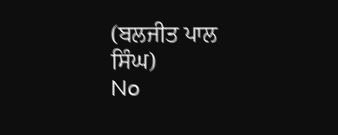(ਬਲਜੀਤ ਪਾਲ ਸਿੰਘ)
No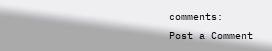comments:
Post a Comment